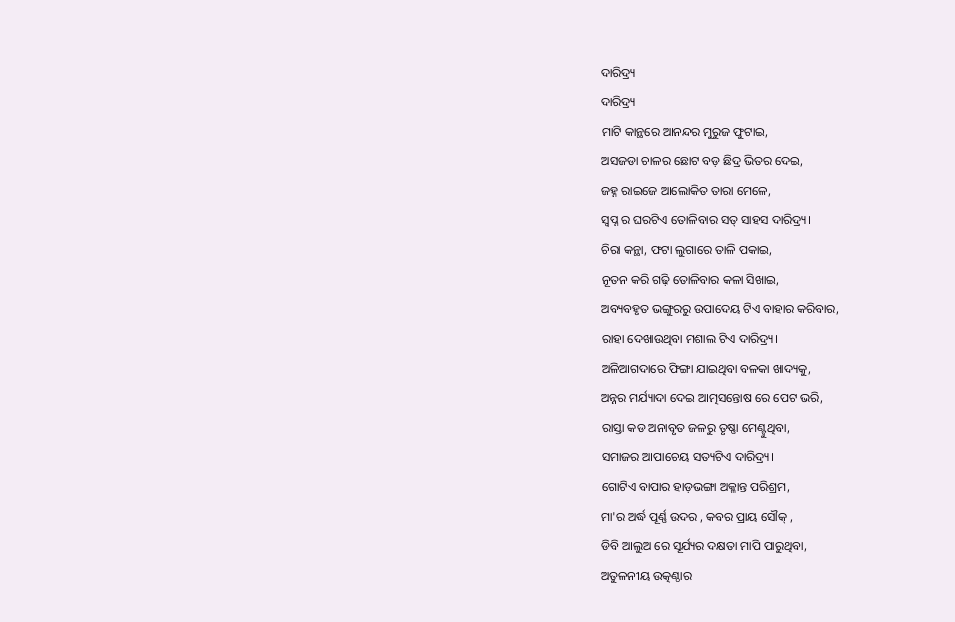ଦାରିଦ୍ର୍ୟ
ଦାରିଦ୍ର୍ୟ
ମାଟି କାନ୍ଥରେ ଆନନ୍ଦର ମୁରୁଜ ଫୁଟାଇ,
ଅସଜଡା ଚାଳର ଛୋଟ ବଡ଼ ଛିଦ୍ର ଭିତର ଦେଇ,
ଜହ୍ନ ରାଇଜେ ଆଲୋକିତ ତାରା ମେଳେ,
ସ୍ବପ୍ନ ର ଘରଟିଏ ତୋଳିବାର ସତ୍ ସାହସ ଦାରିଦ୍ର୍ୟ।
ଚିରା କନ୍ଥା, ଫଟା ଲୁଗାରେ ତାଳି ପକାଇ,
ନୂତନ କରି ଗଢ଼ି ତୋଳିବାର କଳା ସିଖାଇ,
ଅବ୍ୟବହୃତ ଭଙ୍ଗୁରରୁ ଉପାଦେୟ ଟିଏ ବାହାର କରିବାର,
ରାହା ଦେଖାଉଥିବା ମଶାଲ ଟିଏ ଦାରିଦ୍ର୍ୟ।
ଅଳିଆଗଦାରେ ଫିଙ୍ଗା ଯାଇଥିବା ବଳକା ଖାଦ୍ୟକୁ,
ଅନ୍ନର ମର୍ଯ୍ୟାଦା ଦେଇ ଆତ୍ମସନ୍ତୋଷ ରେ ପେଟ ଭରି,
ରାସ୍ତା କଡ ଅନାବୃତ ଜଳରୁ ତୃଷ୍ଣା ମେଣ୍ଟୁଥିବା,
ସମାଜର ଆପାଚେୟ ସତ୍ୟଟିଏ ଦାରିଦ୍ର୍ୟ।
ଗୋଟିଏ ବାପାର ହାଡ଼ଭଙ୍ଗା ଅକ୍ଳାନ୍ତ ପରିଶ୍ରମ,
ମା'ର ଅର୍ଦ୍ଧ ପୂର୍ଣ୍ଣ ଉଦର , କବର ପ୍ରାୟ ସୌକ୍ ,
ଡିବି ଆଲୁଅ ରେ ସୂର୍ଯ୍ୟର ଦକ୍ଷତା ମାପି ପାରୁଥିବା,
ଅତୁଳନୀୟ ଉତ୍କଣ୍ଠାର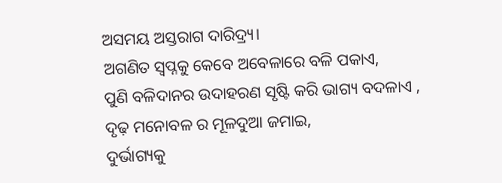ଅସମୟ ଅସ୍ତରାଗ ଦାରିଦ୍ର୍ୟ।
ଅଗଣିତ ସ୍ୱପ୍ନକୁ କେବେ ଅବେଳାରେ ବଳି ପକାଏ,
ପୁଣି ବଳିଦାନର ଉଦାହରଣ ସୃଷ୍ଟି କରି ଭାଗ୍ୟ ବଦଳାଏ ,
ଦୃଢ଼ ମନୋବଳ ର ମୂଳଦୁଆ ଜମାଇ,
ଦୁର୍ଭାଗ୍ୟକୁ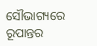ସୌଭାଗ୍ୟରେ ରୂପାନ୍ତର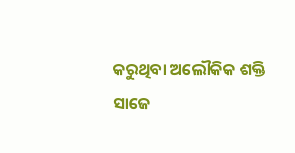କରୁଥିବା ଅଲୌକିକ ଶକ୍ତି ସାଜେ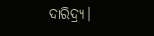ଦାରିଦ୍ର୍ୟ।